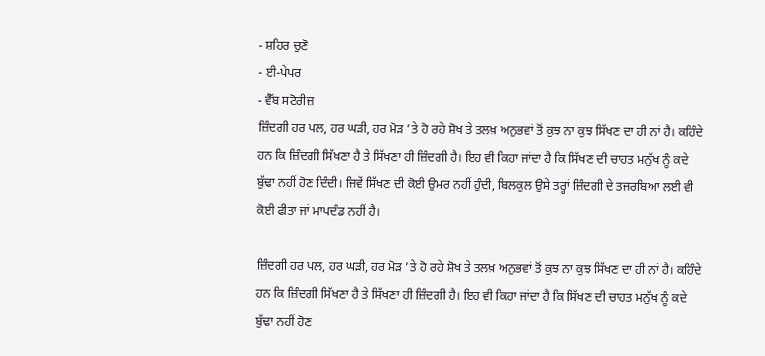- ਸ਼ਹਿਰ ਚੁਣੋ
- ਈ-ਪੇਪਰ
- ਵੈੱਬ ਸਟੋਰੀਜ਼
ਜ਼ਿੰਦਗੀ ਹਰ ਪਲ, ਹਰ ਘੜੀ, ਹਰ ਮੋੜ ’ਤੇ ਹੋ ਰਹੇ ਸ਼ੋਖ ਤੇ ਤਲਖ਼ ਅਨੁਭਵਾਂ ਤੋਂ ਕੁਝ ਨਾ ਕੁਝ ਸਿੱਖਣ ਦਾ ਹੀ ਨਾਂ ਹੈ। ਕਹਿੰਦੇ ਹਨ ਕਿ ਜ਼ਿੰਦਗੀ ਸਿੱਖਣਾ ਹੈ ਤੇ ਸਿੱਖਣਾ ਹੀ ਜ਼ਿੰਦਗੀ ਹੈ। ਇਹ ਵੀ ਕਿਹਾ ਜਾਂਦਾ ਹੈ ਕਿ ਸਿੱਖਣ ਦੀ ਚਾਹਤ ਮਨੁੱਖ ਨੂੰ ਕਦੇ ਬੁੱਢਾ ਨਹੀਂ ਹੋਣ ਦਿੰਦੀ। ਜਿਵੇਂ ਸਿੱਖਣ ਦੀ ਕੋਈ ਉਮਰ ਨਹੀਂ ਹੁੰਦੀ, ਬਿਲਕੁਲ ਉਸੇ ਤਰ੍ਹਾਂ ਜ਼ਿੰਦਗੀ ਦੇ ਤਜਰਬਿਆ ਲਈ ਵੀ ਕੋਈ ਫੀਤਾ ਜਾਂ ਮਾਪਦੰਡ ਨਹੀਂ ਹੈ।

ਜ਼ਿੰਦਗੀ ਹਰ ਪਲ, ਹਰ ਘੜੀ, ਹਰ ਮੋੜ ’ਤੇ ਹੋ ਰਹੇ ਸ਼ੋਖ ਤੇ ਤਲਖ਼ ਅਨੁਭਵਾਂ ਤੋਂ ਕੁਝ ਨਾ ਕੁਝ ਸਿੱਖਣ ਦਾ ਹੀ ਨਾਂ ਹੈ। ਕਹਿੰਦੇ ਹਨ ਕਿ ਜ਼ਿੰਦਗੀ ਸਿੱਖਣਾ ਹੈ ਤੇ ਸਿੱਖਣਾ ਹੀ ਜ਼ਿੰਦਗੀ ਹੈ। ਇਹ ਵੀ ਕਿਹਾ ਜਾਂਦਾ ਹੈ ਕਿ ਸਿੱਖਣ ਦੀ ਚਾਹਤ ਮਨੁੱਖ ਨੂੰ ਕਦੇ ਬੁੱਢਾ ਨਹੀਂ ਹੋਣ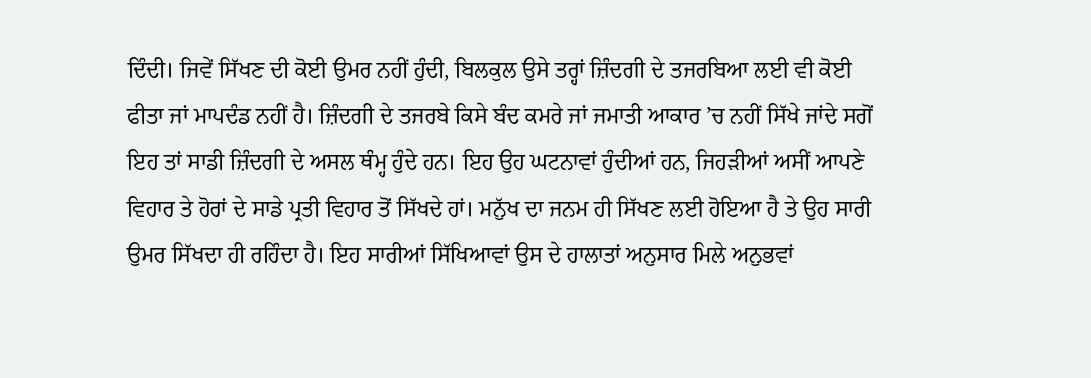ਦਿੰਦੀ। ਜਿਵੇਂ ਸਿੱਖਣ ਦੀ ਕੋਈ ਉਮਰ ਨਹੀਂ ਹੁੰਦੀ, ਬਿਲਕੁਲ ਉਸੇ ਤਰ੍ਹਾਂ ਜ਼ਿੰਦਗੀ ਦੇ ਤਜਰਬਿਆ ਲਈ ਵੀ ਕੋਈ ਫੀਤਾ ਜਾਂ ਮਾਪਦੰਡ ਨਹੀਂ ਹੈ। ਜ਼ਿੰਦਗੀ ਦੇ ਤਜਰਬੇ ਕਿਸੇ ਬੰਦ ਕਮਰੇ ਜਾਂ ਜਮਾਤੀ ਆਕਾਰ ’ਚ ਨਹੀਂ ਸਿੱਖੇ ਜਾਂਦੇ ਸਗੋਂ ਇਹ ਤਾਂ ਸਾਡੀ ਜ਼ਿੰਦਗੀ ਦੇ ਅਸਲ ਥੰਮ੍ਹ ਹੁੰਦੇ ਹਨ। ਇਹ ਉਹ ਘਟਨਾਵਾਂ ਹੁੰਦੀਆਂ ਹਨ, ਜਿਹੜੀਆਂ ਅਸੀਂ ਆਪਣੇ ਵਿਹਾਰ ਤੇ ਹੋਰਾਂ ਦੇ ਸਾਡੇ ਪ੍ਰਤੀ ਵਿਹਾਰ ਤੋਂ ਸਿੱਖਦੇ ਹਾਂ। ਮਨੁੱਖ ਦਾ ਜਨਮ ਹੀ ਸਿੱਖਣ ਲਈ ਹੋਇਆ ਹੈ ਤੇ ਉਹ ਸਾਰੀ ਉਮਰ ਸਿੱਖਦਾ ਹੀ ਰਹਿੰਦਾ ਹੈ। ਇਹ ਸਾਰੀਆਂ ਸਿੱਖਿਆਵਾਂ ਉਸ ਦੇ ਹਾਲਾਤਾਂ ਅਨੁਸਾਰ ਮਿਲੇ ਅਨੁਭਵਾਂ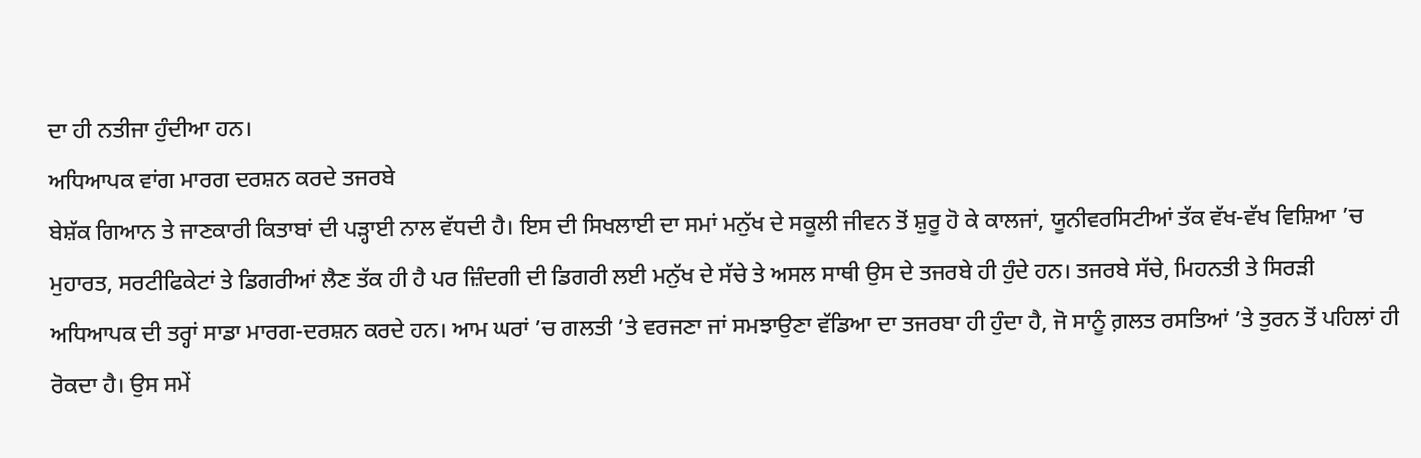ਦਾ ਹੀ ਨਤੀਜਾ ਹੁੰਦੀਆ ਹਨ।
ਅਧਿਆਪਕ ਵਾਂਗ ਮਾਰਗ ਦਰਸ਼ਨ ਕਰਦੇ ਤਜਰਬੇ
ਬੇਸ਼ੱਕ ਗਿਆਨ ਤੇ ਜਾਣਕਾਰੀ ਕਿਤਾਬਾਂ ਦੀ ਪੜ੍ਹਾਈ ਨਾਲ ਵੱਧਦੀ ਹੈ। ਇਸ ਦੀ ਸਿਖਲਾਈ ਦਾ ਸਮਾਂ ਮਨੁੱਖ ਦੇ ਸਕੂਲੀ ਜੀਵਨ ਤੋਂ ਸ਼ੁਰੂ ਹੋ ਕੇ ਕਾਲਜਾਂ, ਯੂਨੀਵਰਸਿਟੀਆਂ ਤੱਕ ਵੱਖ-ਵੱਖ ਵਿਸ਼ਿਆ ’ਚ ਮੁਹਾਰਤ, ਸਰਟੀਫਿਕੇਟਾਂ ਤੇ ਡਿਗਰੀਆਂ ਲੈਣ ਤੱਕ ਹੀ ਹੈ ਪਰ ਜ਼ਿੰਦਗੀ ਦੀ ਡਿਗਰੀ ਲਈ ਮਨੁੱਖ ਦੇ ਸੱਚੇ ਤੇ ਅਸਲ ਸਾਥੀ ਉਸ ਦੇ ਤਜਰਬੇ ਹੀ ਹੁੰਦੇ ਹਨ। ਤਜਰਬੇ ਸੱਚੇ, ਮਿਹਨਤੀ ਤੇ ਸਿਰੜੀ ਅਧਿਆਪਕ ਦੀ ਤਰ੍ਹਾਂ ਸਾਡਾ ਮਾਰਗ-ਦਰਸ਼ਨ ਕਰਦੇ ਹਨ। ਆਮ ਘਰਾਂ ’ਚ ਗਲਤੀ ’ਤੇ ਵਰਜਣਾ ਜਾਂ ਸਮਝਾਉਣਾ ਵੱਡਿਆ ਦਾ ਤਜਰਬਾ ਹੀ ਹੁੰਦਾ ਹੈ, ਜੋ ਸਾਨੂੰ ਗ਼ਲਤ ਰਸਤਿਆਂ ’ਤੇ ਤੁਰਨ ਤੋਂ ਪਹਿਲਾਂ ਹੀ ਰੋਕਦਾ ਹੈ। ਉਸ ਸਮੇਂ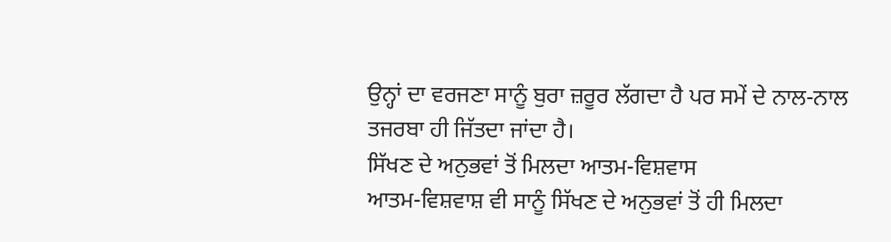ਉਨ੍ਹਾਂ ਦਾ ਵਰਜਣਾ ਸਾਨੂੰ ਬੁਰਾ ਜ਼ਰੂਰ ਲੱਗਦਾ ਹੈ ਪਰ ਸਮੇਂ ਦੇ ਨਾਲ-ਨਾਲ ਤਜਰਬਾ ਹੀ ਜਿੱਤਦਾ ਜਾਂਦਾ ਹੈ।
ਸਿੱਖਣ ਦੇ ਅਨੁਭਵਾਂ ਤੋਂ ਮਿਲਦਾ ਆਤਮ-ਵਿਸ਼ਵਾਸ
ਆਤਮ-ਵਿਸ਼ਵਾਸ਼ ਵੀ ਸਾਨੂੰ ਸਿੱਖਣ ਦੇ ਅਨੁਭਵਾਂ ਤੋਂ ਹੀ ਮਿਲਦਾ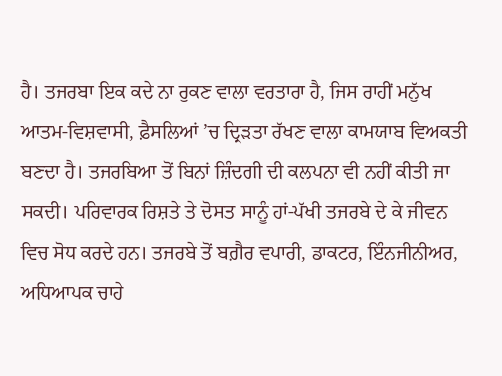ਹੈ। ਤਜਰਬਾ ਇਕ ਕਦੇ ਨਾ ਰੁਕਣ ਵਾਲਾ ਵਰਤਾਰਾ ਹੈ, ਜਿਸ ਰਾਹੀਂ ਮਨੁੱਖ ਆਤਮ-ਵਿਸ਼ਵਾਸੀ, ਫ਼ੈਸਲਿਆਂ ’ਚ ਦ੍ਰਿੜਤਾ ਰੱਖਣ ਵਾਲਾ ਕਾਮਯਾਬ ਵਿਅਕਤੀ ਬਣਦਾ ਹੈ। ਤਜਰਬਿਆ ਤੋਂ ਬਿਨਾਂ ਜ਼ਿੰਦਗੀ ਦੀ ਕਲਪਨਾ ਵੀ ਨਹੀਂ ਕੀਤੀ ਜਾ ਸਕਦੀ। ਪਰਿਵਾਰਕ ਰਿਸ਼ਤੇ ਤੇ ਦੋਸਤ ਸਾਨੂੰ ਹਾਂ-ਪੱਖੀ ਤਜਰਬੇ ਦੇ ਕੇ ਜੀਵਨ ਵਿਚ ਸੋਧ ਕਰਦੇ ਹਨ। ਤਜਰਬੇ ਤੋਂ ਬਗ਼ੈਰ ਵਪਾਰੀ, ਡਾਕਟਰ, ਇੰਨਜੀਨੀਅਰ, ਅਧਿਆਪਕ ਚਾਹੇ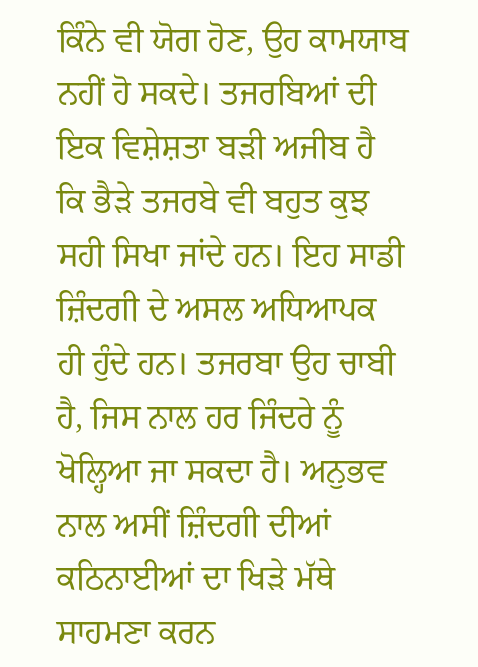ਕਿੰਨੇ ਵੀ ਯੋਗ ਹੋਣ, ਉਹ ਕਾਮਯਾਬ ਨਹੀਂ ਹੋ ਸਕਦੇ। ਤਜਰਬਿਆਂ ਦੀ ਇਕ ਵਿਸ਼ੇਸ਼ਤਾ ਬੜੀ ਅਜੀਬ ਹੈ ਕਿ ਭੈੜੇ ਤਜਰਬੇ ਵੀ ਬਹੁਤ ਕੁਝ ਸਹੀ ਸਿਖਾ ਜਾਂਦੇ ਹਨ। ਇਹ ਸਾਡੀ ਜ਼ਿੰਦਗੀ ਦੇ ਅਸਲ ਅਧਿਆਪਕ ਹੀ ਹੁੰਦੇ ਹਨ। ਤਜਰਬਾ ਉਹ ਚਾਬੀ ਹੈ, ਜਿਸ ਨਾਲ ਹਰ ਜਿੰਦਰੇ ਨੂੰ ਖੋਲ੍ਹਿਆ ਜਾ ਸਕਦਾ ਹੈ। ਅਨੁਭਵ ਨਾਲ ਅਸੀਂ ਜ਼ਿੰਦਗੀ ਦੀਆਂ ਕਠਿਨਾਈਆਂ ਦਾ ਖਿੜੇ ਮੱਥੇ ਸਾਹਮਣਾ ਕਰਨ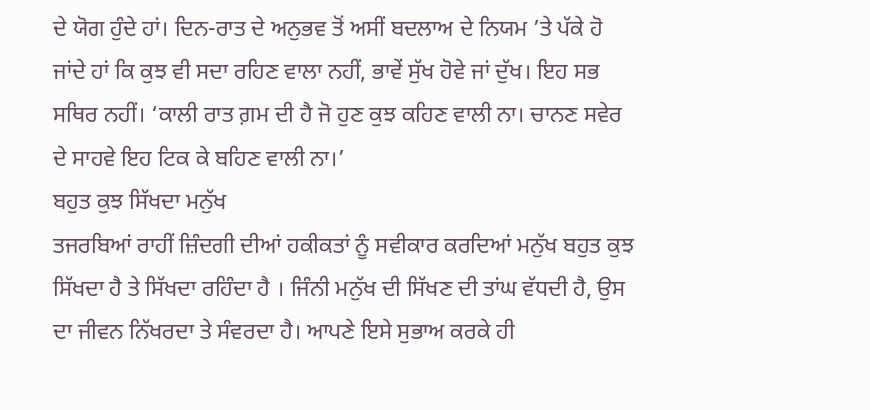ਦੇ ਯੋਗ ਹੁੰਦੇ ਹਾਂ। ਦਿਨ-ਰਾਤ ਦੇ ਅਨੁਭਵ ਤੋਂ ਅਸੀਂ ਬਦਲਾਅ ਦੇ ਨਿਯਮ ’ਤੇ ਪੱਕੇ ਹੋ ਜਾਂਦੇ ਹਾਂ ਕਿ ਕੁਝ ਵੀ ਸਦਾ ਰਹਿਣ ਵਾਲਾ ਨਹੀਂ, ਭਾਵੇਂ ਸੁੱਖ ਹੋਵੇ ਜਾਂ ਦੁੱਖ। ਇਹ ਸਭ ਸਥਿਰ ਨਹੀਂ। ‘ਕਾਲੀ ਰਾਤ ਗ਼ਮ ਦੀ ਹੈ ਜੋ ਹੁਣ ਕੁਝ ਕਹਿਣ ਵਾਲੀ ਨਾ। ਚਾਨਣ ਸਵੇਰ ਦੇ ਸਾਹਵੇ ਇਹ ਟਿਕ ਕੇ ਬਹਿਣ ਵਾਲੀ ਨਾ।’
ਬਹੁਤ ਕੁਝ ਸਿੱਖਦਾ ਮਨੁੱਖ
ਤਜਰਬਿਆਂ ਰਾਹੀਂ ਜ਼ਿੰਦਗੀ ਦੀਆਂ ਹਕੀਕਤਾਂ ਨੂੰ ਸਵੀਕਾਰ ਕਰਦਿਆਂ ਮਨੁੱਖ ਬਹੁਤ ਕੁਝ ਸਿੱਖਦਾ ਹੈ ਤੇ ਸਿੱਖਦਾ ਰਹਿੰਦਾ ਹੈ । ਜਿੰਨੀ ਮਨੁੱਖ ਦੀ ਸਿੱਖਣ ਦੀ ਤਾਂਘ ਵੱਧਦੀ ਹੈ, ਉਸ ਦਾ ਜੀਵਨ ਨਿੱਖਰਦਾ ਤੇ ਸੰਵਰਦਾ ਹੈ। ਆਪਣੇ ਇਸੇ ਸੁਭਾਅ ਕਰਕੇ ਹੀ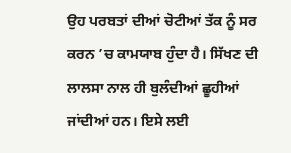ਉਹ ਪਰਬਤਾਂ ਦੀਆਂ ਚੋਟੀਆਂ ਤੱਕ ਨੂੰ ਸਰ ਕਰਨ ’ਚ ਕਾਮਯਾਬ ਹੁੰਦਾ ਹੈ। ਸਿੱਖਣ ਦੀ ਲਾਲਸਾ ਨਾਲ ਹੀ ਬੁਲੰਦੀਆਂ ਛੂਹੀਆਂ ਜਾਂਦੀਆਂ ਹਨ। ਇਸੇ ਲਈ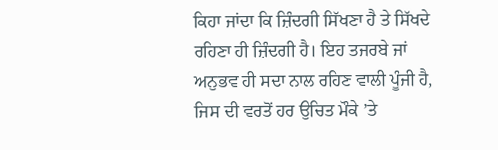ਕਿਹਾ ਜਾਂਦਾ ਕਿ ਜ਼ਿੰਦਗੀ ਸਿੱਖਣਾ ਹੈ ਤੇ ਸਿੱਖਦੇ ਰਹਿਣਾ ਹੀ ਜ਼ਿੰਦਗੀ ਹੈ। ਇਹ ਤਜਰਬੇ ਜਾਂ ਅਨੁਭਵ ਹੀ ਸਦਾ ਨਾਲ ਰਹਿਣ ਵਾਲੀ ਪੂੰਜੀ ਹੈ, ਜਿਸ ਦੀ ਵਰਤੋਂ ਹਰ ਉਚਿਤ ਮੌਕੇ ’ਤੇ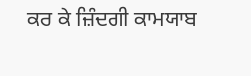ਕਰ ਕੇ ਜ਼ਿੰਦਗੀ ਕਾਮਯਾਬ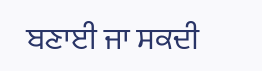ਬਣਾਈ ਜਾ ਸਕਦੀ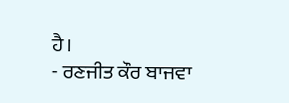ਹੈ।
- ਰਣਜੀਤ ਕੌਰ ਬਾਜਵਾ